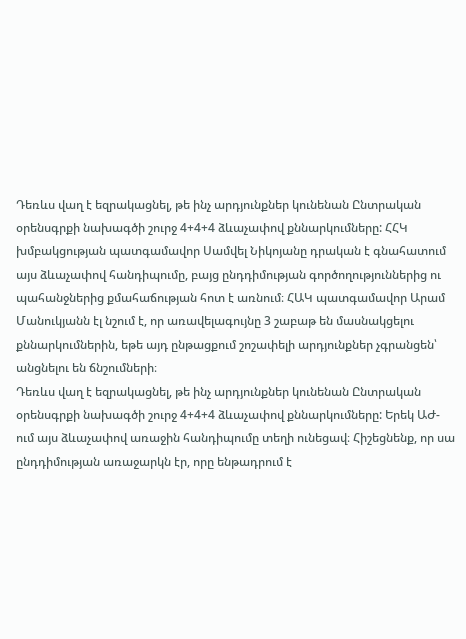Դեռևս վաղ է եզրակացնել, թե ինչ արդյունքներ կունենան Ընտրական օրենսգրքի նախագծի շուրջ 4+4+4 ձևաչափով քննարկումները: ՀՀԿ խմբակցության պատգամավոր Սամվել Նիկոյանը դրական է գնահատում այս ձևաչափով հանդիպումը, բայց ընդդիմության գործողություններից ու պահանջներից քմահաճության հոտ է առնում։ ՀԱԿ պատգամավոր Արամ Մանուկյանն էլ նշում է, որ առավելագույնը 3 շաբաթ են մասնակցելու քննարկումներին, եթե այդ ընթացքում շոշափելի արդյունքներ չգրանցեն՝ անցնելու են ճնշումների։
Դեռևս վաղ է եզրակացնել, թե ինչ արդյունքներ կունենան Ընտրական օրենսգրքի նախագծի շուրջ 4+4+4 ձևաչափով քննարկումները: Երեկ ԱԺ- ում այս ձևաչափով առաջին հանդիպումը տեղի ունեցավ։ Հիշեցնենք, որ սա ընդդիմության առաջարկն էր, որը ենթադրում է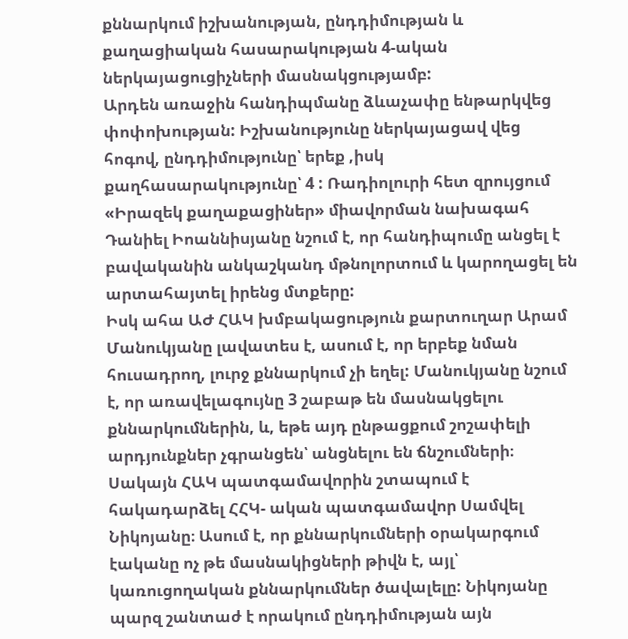քննարկում իշխանության, ընդդիմության և քաղացիական հասարակության 4-ական ներկայացուցիչների մասնակցությամբ:
Արդեն առաջին հանդիպմանը ձևաչափը ենթարկվեց փոփոխության: Իշխանությունը ներկայացավ վեց հոգով, ընդդիմությունը՝ երեք ,իսկ քաղհասարակությունը՝ 4 : Ռադիոլուրի հետ զրույցում «Իրազեկ քաղաքացիներ» միավորման նախագահ Դանիել Իոաննիսյանը նշում է, որ հանդիպումը անցել է բավականին անկաշկանդ մթնոլորտում և կարողացել են արտահայտել իրենց մտքերը:
Իսկ ահա ԱԺ ՀԱԿ խմբակացություն քարտուղար Արամ Մանուկյանը լավատես է, ասում է, որ երբեք նման հուսադրող, լուրջ քննարկում չի եղել: Մանուկյանը նշում է, որ առավելագույնը 3 շաբաթ են մասնակցելու քննարկումներին, և, եթե այդ ընթացքում շոշափելի արդյունքներ չգրանցեն՝ անցնելու են ճնշումների։
Սակայն ՀԱԿ պատգամավորին շտապում է հակադարձել ՀՀԿ- ական պատգամավոր Սամվել Նիկոյանը։ Ասում է, որ քննարկումների օրակարգում էականը ոչ թե մասնակիցների թիվն է, այլ՝ կառուցողական քննարկումներ ծավալելը: Նիկոյանը պարզ շանտաժ է որակում ընդդիմության այն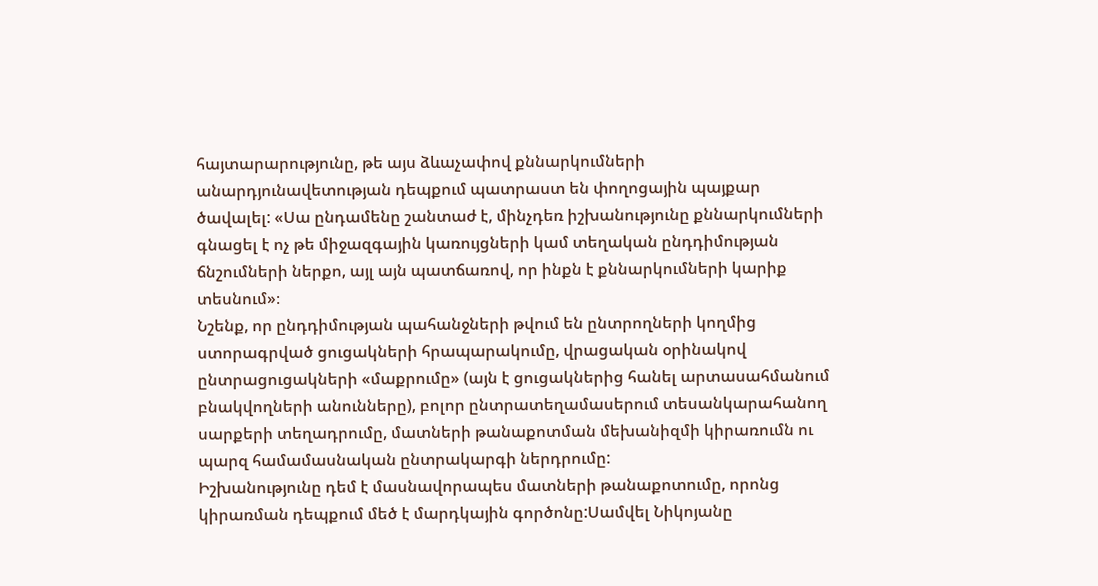հայտարարությունը, թե այս ձևաչափով քննարկումների անարդյունավետության դեպքում պատրաստ են փողոցային պայքար ծավալել: «Սա ընդամենը շանտաժ է, մինչդեռ իշխանությունը քննարկումների գնացել է ոչ թե միջազգային կառույցների կամ տեղական ընդդիմության ճնշումների ներքո, այլ այն պատճառով, որ ինքն է քննարկումների կարիք տեսնում»։
Նշենք, որ ընդդիմության պահանջների թվում են ընտրողների կողմից ստորագրված ցուցակների հրապարակումը, վրացական օրինակով ընտրացուցակների «մաքրումը» (այն է ցուցակներից հանել արտասահմանում բնակվողների անունները), բոլոր ընտրատեղամասերում տեսանկարահանող սարքերի տեղադրումը, մատների թանաքոտման մեխանիզմի կիրառումն ու պարզ համամասնական ընտրակարգի ներդրումը:
Իշխանությունը դեմ է մասնավորապես մատների թանաքոտումը, որոնց կիրառման դեպքում մեծ է մարդկային գործոնը:Սամվել Նիկոյանը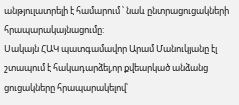անթյուլատրելի է համարում ՝ նաև ընտրացուցակների հրապարակայնացումը:
Սակայն ՀԱԿ պատգամավոր Արամ Մանուկյանը էլ շտապում է հակադարձել,որ քվեարկած անձանց ցուցակները հրապարակելով՝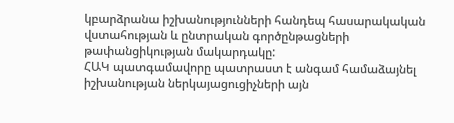կբարձրանա իշխանությունների հանդեպ հասարակական վստահության և ընտրական գործընթացների թափանցիկության մակարդակը:
ՀԱԿ պատգամավորը պատրաստ է անգամ համաձայնել իշխանության ներկայացուցիչների այն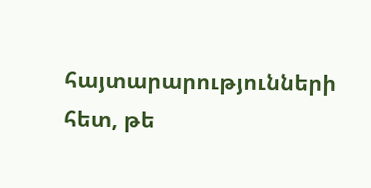հայտարարությունների հետ, թե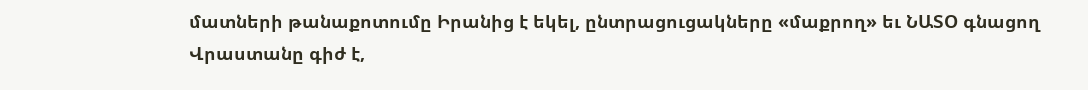մատների թանաքոտումը Իրանից է եկել, ընտրացուցակները «մաքրող» եւ ՆԱՏՕ գնացող Վրաստանը գիժ է,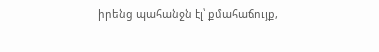իրենց պահանջն էլ՝ քմահաճույք,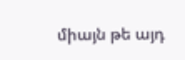միայն թե այդ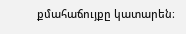քմահաճույքը կատարեն։